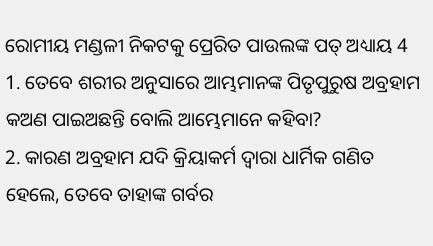ରୋମୀୟ ମଣ୍ଡଳୀ ନିକଟକୁ ପ୍ରେରିତ ପାଉଲଙ୍କ ପତ୍ ଅଧ୍ୟାୟ 4
1. ତେବେ ଶରୀର ଅନୁସାରେ ଆମ୍ଭମାନଙ୍କ ପିତୃପୁରୁଷ ଅବ୍ରହାମ କଅଣ ପାଇଅଛନ୍ତି ବୋଲି ଆମ୍ଭେମାନେ କହିବା?
2. କାରଣ ଅବ୍ରହାମ ଯଦି କ୍ରିୟାକର୍ମ ଦ୍ଵାରା ଧାର୍ମିକ ଗଣିତ ହେଲେ, ତେବେ ତାହାଙ୍କ ଗର୍ବର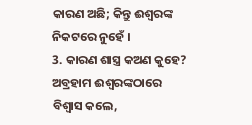କାରଣ ଅଛି; କିନ୍ତୁ ଈଶ୍ଵରଙ୍କ ନିକଟରେ ନୁହେଁ ।
3. କାରଣ ଶାସ୍ତ୍ର କଅଣ କୁହେ? ଅବ୍ରହାମ ଈଶ୍ଵରଙ୍କଠାରେ ବିଶ୍ଵାସ କଲେ,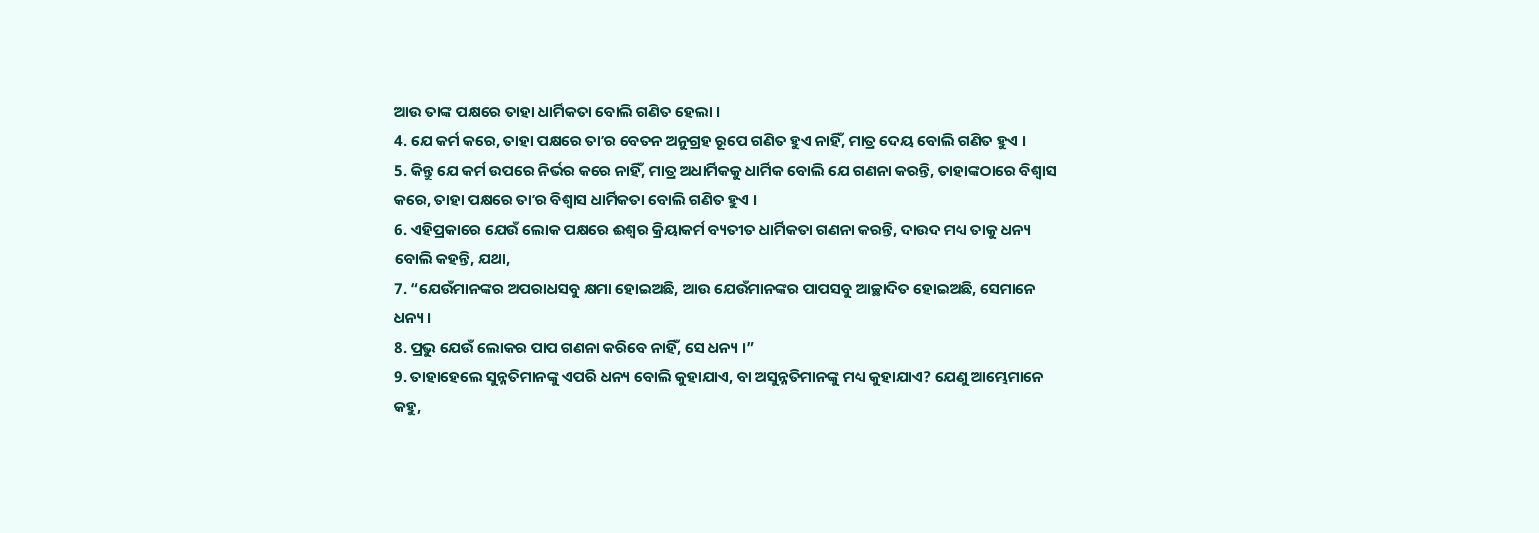ଆଉ ତାଙ୍କ ପକ୍ଷରେ ତାହା ଧାର୍ମିକତା ବୋଲି ଗଣିତ ହେଲା ।
4. ଯେ କର୍ମ କରେ, ତାହା ପକ୍ଷରେ ତାʼର ବେତନ ଅନୁଗ୍ରହ ରୂପେ ଗଣିତ ହୁଏ ନାହିଁ, ମାତ୍ର ଦେୟ ବୋଲି ଗଣିତ ହୁଏ ।
5. କିନ୍ତୁ ଯେ କର୍ମ ଉପରେ ନିର୍ଭର କରେ ନାହିଁ, ମାତ୍ର ଅଧାର୍ମିକକୁ ଧାର୍ମିକ ବୋଲି ଯେ ଗଣନା କରନ୍ତି, ତାହାଙ୍କଠାରେ ବିଶ୍ଵାସ କରେ, ତାହା ପକ୍ଷରେ ତାʼର ବିଶ୍ଵାସ ଧାର୍ମିକତା ବୋଲି ଗଣିତ ହୁଏ ।
6. ଏହିପ୍ରକାରେ ଯେଉଁ ଲୋକ ପକ୍ଷରେ ଈଶ୍ଵର କ୍ରିୟାକର୍ମ ବ୍ୟତୀତ ଧାର୍ମିକତା ଗଣନା କରନ୍ତି, ଦାଉଦ ମଧ୍ୟ ତାକୁ ଧନ୍ୟ ବୋଲି କହନ୍ତି, ଯଥା,
7. “ଯେଉଁମାନଙ୍କର ଅପରାଧସବୁ କ୍ଷମା ହୋଇଅଛି, ଆଉ ଯେଉଁମାନଙ୍କର ପାପସବୁ ଆଚ୍ଛାଦିତ ହୋଇଅଛି, ସେମାନେ ଧନ୍ୟ ।
8. ପ୍ରଭୁ ଯେଉଁ ଲୋକର ପାପ ଗଣନା କରିବେ ନାହିଁ, ସେ ଧନ୍ୟ ।”
9. ତାହାହେଲେ ସୁନ୍ନତିମାନଙ୍କୁ ଏପରି ଧନ୍ୟ ବୋଲି କୁହାଯାଏ, ବା ଅସୁନ୍ନତିମାନଙ୍କୁ ମଧ୍ୟ କୁହାଯାଏ? ଯେଣୁ ଆମ୍ଭେମାନେ କହୁ,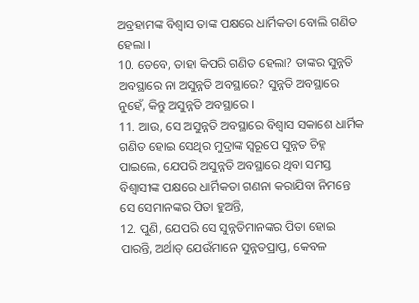ଅବ୍ରହାମଙ୍କ ବିଶ୍ଵାସ ତାଙ୍କ ପକ୍ଷରେ ଧାର୍ମିକତା ବୋଲି ଗଣିତ ହେଲା ।
10. ତେବେ, ତାହା କିପରି ଗଣିତ ହେଲା? ତାଙ୍କର ସୁନ୍ନତି ଅବସ୍ଥାରେ ନା ଅସୁନ୍ନତି ଅବସ୍ଥାରେ? ସୁନ୍ନତି ଅବସ୍ଥାରେ ନୁହେଁ, କିନ୍ତୁ ଅସୁନ୍ନତି ଅବସ୍ଥାରେ ।
11. ଆଉ, ସେ ଅସୁନ୍ନତି ଅବସ୍ଥାରେ ବିଶ୍ଵାସ ସକାଶେ ଧାର୍ମିକ ଗଣିତ ହୋଇ ସେଥିର ମୁଦ୍ରାଙ୍କ ସ୍ଵରୂପେ ସୁନ୍ନତ ଚିହ୍ନ ପାଇଲେ, ଯେପରି ଅସୁନ୍ନତି ଅବସ୍ଥାରେ ଥିବା ସମସ୍ତ ବିଶ୍ଵାସୀଙ୍କ ପକ୍ଷରେ ଧାର୍ମିକତା ଗଣନା କରାଯିବା ନିମନ୍ତେ ସେ ସେମାନଙ୍କର ପିତା ହୁଅନ୍ତି,
12. ପୁଣି, ଯେପରି ସେ ସୁନ୍ନତିମାନଙ୍କର ପିତା ହୋଇ ପାରନ୍ତି, ଅର୍ଥାତ୍ ଯେଉଁମାନେ ସୁନ୍ନତପ୍ରାପ୍ତ, କେବଳ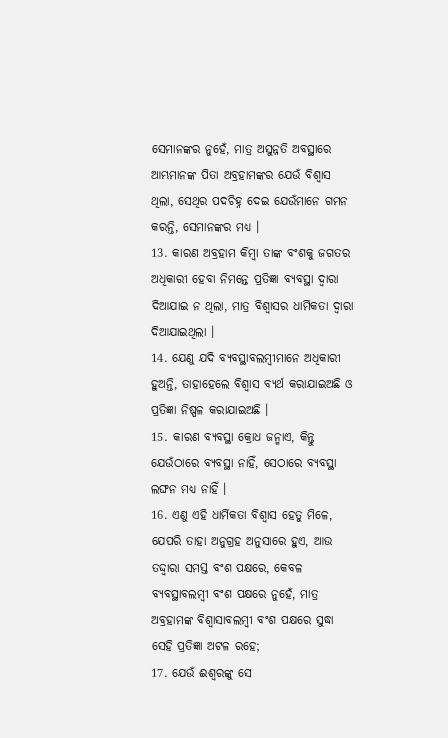ସେମାନଙ୍କର ନୁହେଁ, ମାତ୍ର ଅସୁନ୍ନତି ଅବସ୍ଥାରେ ଆମ୍ଭମାନଙ୍କ ପିତା ଅବ୍ରହାମଙ୍କର ଯେଉଁ ବିଶ୍ଵାସ ଥିଲା, ସେଥିର ପଦଚିହ୍ନ ଦେଇ ଯେଉଁମାନେ ଗମନ କରନ୍ତି, ସେମାନଙ୍କର ମଧ୍ୟ ।
13. କାରଣ ଅବ୍ରହାମ କିମ୍ଵା ତାଙ୍କ ବଂଶକୁ ଜଗତର ଅଧିକାରୀ ହେବା ନିମନ୍ତେ ପ୍ରତିଜ୍ଞା ବ୍ୟବସ୍ଥା ଦ୍ଵାରା ଦିଆଯାଇ ନ ଥିଲା, ମାତ୍ର ବିଶ୍ଵାସର ଧାର୍ମିକତା ଦ୍ଵାରା ଦିଆଯାଇଥିଲା ।
14. ଯେଣୁ ଯଦି ବ୍ୟବସ୍ଥାବଲମ୍ଵୀମାନେ ଅଧିକାରୀ ହୁଅନ୍ତି, ତାହାହେଲେ ବିଶ୍ଵାସ ବ୍ୟର୍ଥ କରାଯାଇଅଛି ଓ ପ୍ରତିଜ୍ଞା ନିଷ୍ପଳ କରାଯାଇଅଛି ।
15. କାରଣ ବ୍ୟବସ୍ଥା କ୍ରୋଧ ଜନ୍ମାଏ, କିନ୍ତୁ ଯେଉଁଠାରେ ବ୍ୟବସ୍ଥା ନାହିଁ, ସେଠାରେ ବ୍ୟବସ୍ଥା ଲଙ୍ଘନ ମଧ୍ୟ ନାହିଁ ।
16. ଏଣୁ ଏହି ଧାର୍ମିକତା ବିଶ୍ଵାସ ହେତୁ ମିଳେ, ଯେପରି ତାହା ଅନୁଗ୍ରହ ଅନୁସାରେ ହୁଏ, ଆଉ ତଦ୍ଦ୍ଵାରା ସମସ୍ତ ବଂଶ ପକ୍ଷରେ, କେବଳ ବ୍ୟବସ୍ଥାବଲମ୍ଵୀ ବଂଶ ପକ୍ଷରେ ନୁହେଁ, ମାତ୍ର ଅବ୍ରହାମଙ୍କ ବିଶ୍ଵାସାବଲମ୍ଵୀ ବଂଶ ପକ୍ଷରେ ସୁଦ୍ଧା ସେହି ପ୍ରତିଜ୍ଞା ଅଟଳ ରହେ;
17. ଯେଉଁ ଈଶ୍ଵରଙ୍କୁ ସେ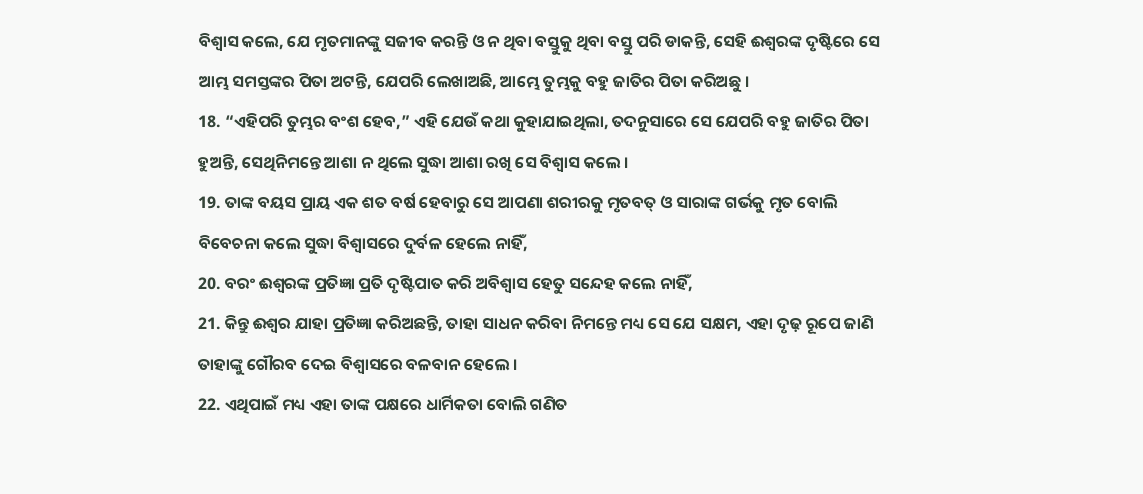ବିଶ୍ଵାସ କଲେ, ଯେ ମୃତମାନଙ୍କୁ ସଜୀବ କରନ୍ତି ଓ ନ ଥିବା ବସ୍ତୁକୁ ଥିବା ବସ୍ତୁ ପରି ଡାକନ୍ତି, ସେହି ଈଶ୍ଵରଙ୍କ ଦୃଷ୍ଟିରେ ସେ ଆମ୍ଭ ସମସ୍ତଙ୍କର ପିତା ଅଟନ୍ତି, ଯେପରି ଲେଖାଅଛି, ଆମ୍ଭେ ତୁମ୍ଭକୁ ବହୁ ଜାତିର ପିତା କରିଅଛୁ ।
18. “ଏହିପରି ତୁମ୍ଭର ବଂଶ ହେବ,” ଏହି ଯେଉଁ କଥା କୁହାଯାଇଥିଲା, ତଦନୁସାରେ ସେ ଯେପରି ବହୁ ଜାତିର ପିତା ହୁଅନ୍ତି, ସେଥିନିମନ୍ତେ ଆଶା ନ ଥିଲେ ସୁଦ୍ଧା ଆଶା ରଖି ସେ ବିଶ୍ଵାସ କଲେ ।
19. ତାଙ୍କ ବୟସ ପ୍ରାୟ ଏକ ଶତ ବର୍ଷ ହେବାରୁ ସେ ଆପଣା ଶରୀରକୁ ମୃତବତ୍ ଓ ସାରାଙ୍କ ଗର୍ଭକୁ ମୃତ ବୋଲି ବିବେଚନା କଲେ ସୁଦ୍ଧା ବିଶ୍ଵାସରେ ଦୁର୍ବଳ ହେଲେ ନାହିଁ,
20. ବରଂ ଈଶ୍ଵରଙ୍କ ପ୍ରତିଜ୍ଞା ପ୍ରତି ଦୃଷ୍ଟିପାତ କରି ଅବିଶ୍ଵାସ ହେତୁ ସନ୍ଦେହ କଲେ ନାହିଁ,
21. କିନ୍ତୁ ଈଶ୍ଵର ଯାହା ପ୍ରତିଜ୍ଞା କରିଅଛନ୍ତି, ତାହା ସାଧନ କରିବା ନିମନ୍ତେ ମଧ୍ୟ ସେ ଯେ ସକ୍ଷମ, ଏହା ଦୃଢ଼ ରୂପେ ଜାଣି ତାହାଙ୍କୁ ଗୌରବ ଦେଇ ବିଶ୍ଵାସରେ ବଳବାନ ହେଲେ ।
22. ଏଥିପାଇଁ ମଧ୍ୟ ଏହା ତାଙ୍କ ପକ୍ଷରେ ଧାର୍ମିକତା ବୋଲି ଗଣିତ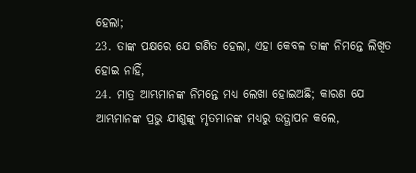ହେଲା;
23. ତାଙ୍କ ପକ୍ଷରେ ଯେ ଗଣିତ ହେଲା, ଏହା କେବଳ ତାଙ୍କ ନିମନ୍ତେ ଲିଖିତ ହୋଇ ନାହିଁ,
24. ମାତ୍ର ଆମ୍ଭମାନଙ୍କ ନିମନ୍ତେ ମଧ୍ୟ ଲେଖା ହୋଇଅଛି; କାରଣ ଯେ ଆମ୍ଭମାନଙ୍କ ପ୍ରଭୁ ଯୀଶୁଙ୍କୁ ମୃତମାନଙ୍କ ମଧ୍ୟରୁ ଉତ୍ଥାପନ କଲେ,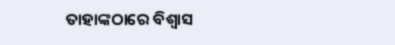ତାହାଙ୍କଠାରେ ବିଶ୍ଵାସ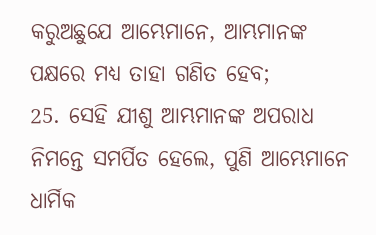କରୁଅଛୁଯେ ଆମ୍ଭେମାନେ, ଆମ୍ଭମାନଙ୍କ ପକ୍ଷରେ ମଧ୍ୟ ତାହା ଗଣିତ ହେବ;
25. ସେହି ଯୀଶୁ ଆମ୍ଭମାନଙ୍କ ଅପରାଧ ନିମନ୍ତେ ସମର୍ପିତ ହେଲେ, ପୁଣି ଆମ୍ଭେମାନେ ଧାର୍ମିକ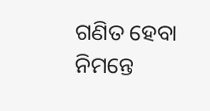ଗଣିତ ହେବା ନିମନ୍ତେ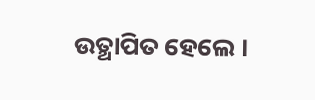ଉତ୍ଥାପିତ ହେଲେ ।